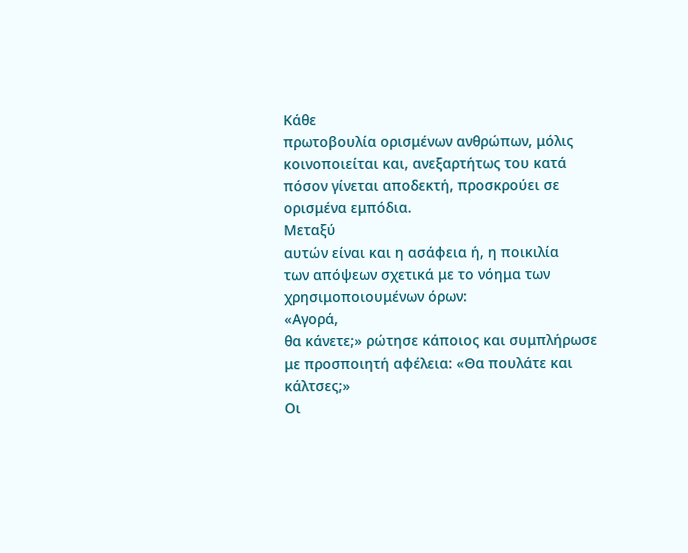Κάθε
πρωτοβουλία ορισμένων ανθρώπων, μόλις
κοινοποιείται και, ανεξαρτήτως του κατά
πόσον γίνεται αποδεκτή, προσκρούει σε
ορισμένα εμπόδια.
Μεταξύ
αυτών είναι και η ασάφεια ή, η ποικιλία
των απόψεων σχετικά με το νόημα των
χρησιμοποιουμένων όρων:
«Αγορά,
θα κάνετε;» ρώτησε κάποιος και συμπλήρωσε
με προσποιητή αφέλεια: «Θα πουλάτε και
κάλτσες;»
Οι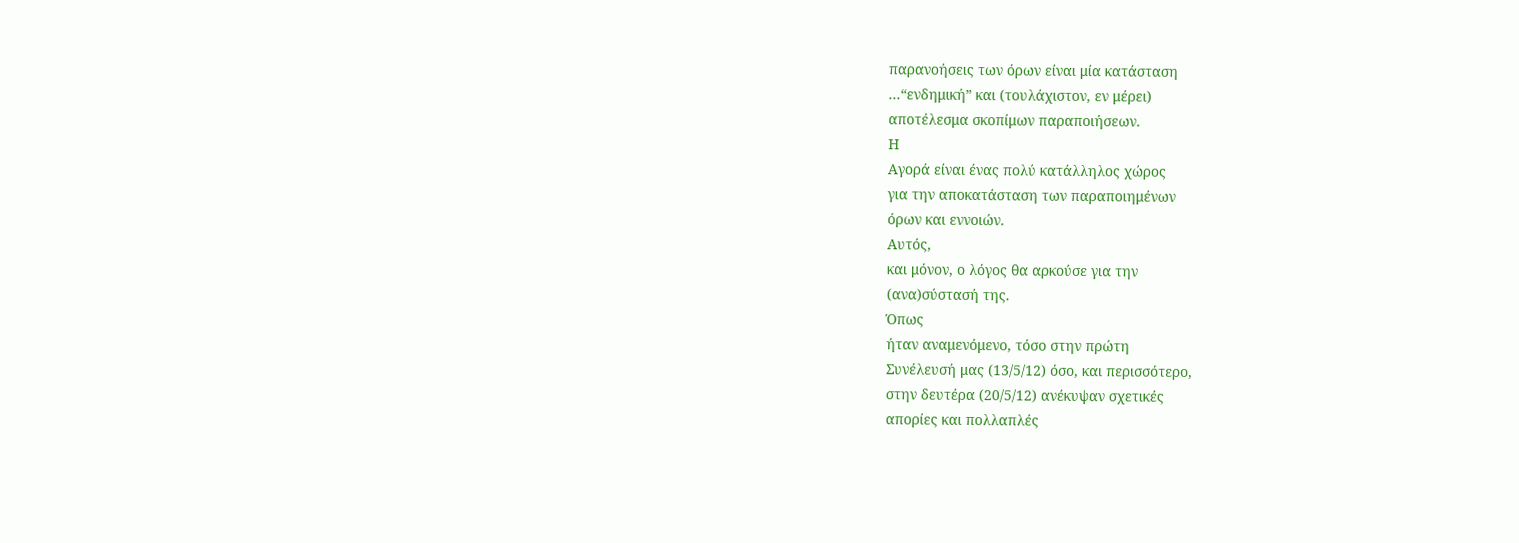παρανοήσεις των όρων είναι μία κατάσταση
...“ενδημική” και (τουλάχιστον, εν μέρει)
αποτέλεσμα σκοπίμων παραποιήσεων.
Η
Αγορά είναι ένας πολύ κατάλληλος χώρος
για την αποκατάσταση των παραποιημένων
όρων και εννοιών.
Αυτός,
και μόνον, ο λόγος θα αρκούσε για την
(ανα)σύστασή της.
Όπως
ήταν αναμενόμενο, τόσο στην πρώτη
Συνέλευσή μας (13/5/12) όσο, και περισσότερο,
στην δευτέρα (20/5/12) ανέκυψαν σχετικές
απορίες και πολλαπλές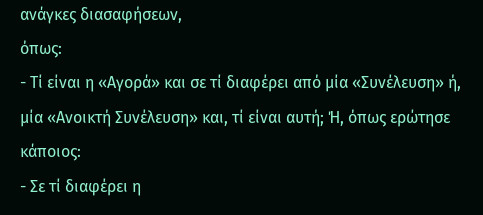ανάγκες διασαφήσεων,
όπως:
- Τί είναι η «Αγορά» και σε τί διαφέρει από μία «Συνέλευση» ή, μία «Ανοικτή Συνέλευση» και, τί είναι αυτή; Ή, όπως ερώτησε κάποιος:
- Σε τί διαφέρει η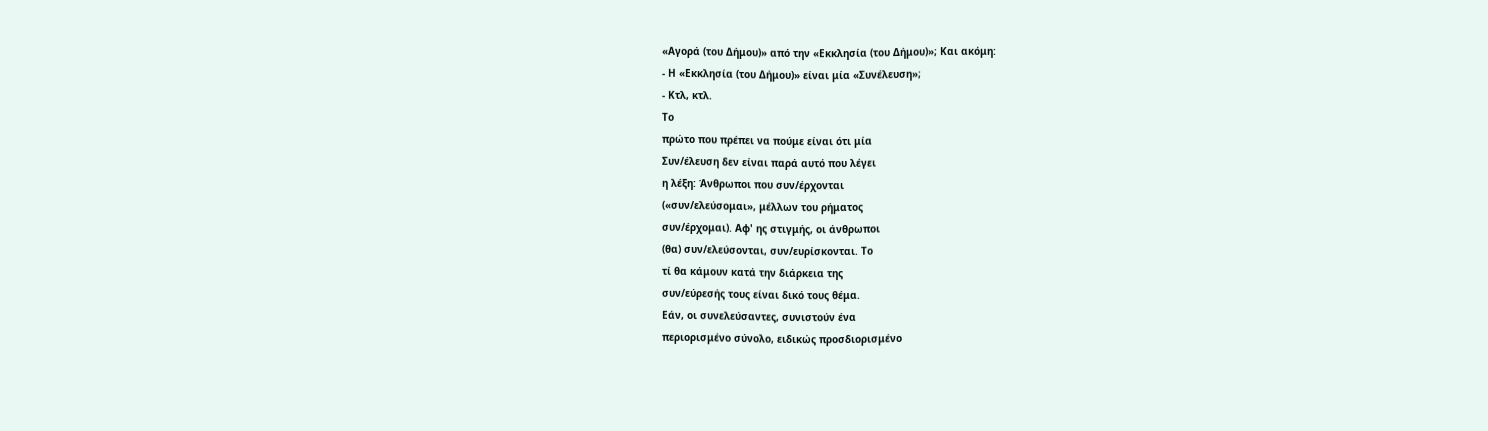«Αγορά (του Δήμου)» από την «Εκκλησία (του Δήμου)»; Και ακόμη:
- Η «Εκκλησία (του Δήμου)» είναι μία «Συνέλευση»;
- Κτλ, κτλ.
Το
πρώτο που πρέπει να πούμε είναι ότι μία
Συν/έλευση δεν είναι παρά αυτό που λέγει
η λέξη: Άνθρωποι που συν/έρχονται
(«συν/ελεύσομαι», μέλλων του ρήματος
συν/έρχομαι). Αφ' ης στιγμής, οι άνθρωποι
(θα) συν/ελεύσονται, συν/ευρίσκονται. Το
τί θα κάμουν κατά την διάρκεια της
συν/εύρεσής τους είναι δικό τους θέμα.
Εάν, οι συνελεύσαντες, συνιστούν ένα
περιορισμένο σύνολο, ειδικώς προσδιορισμένο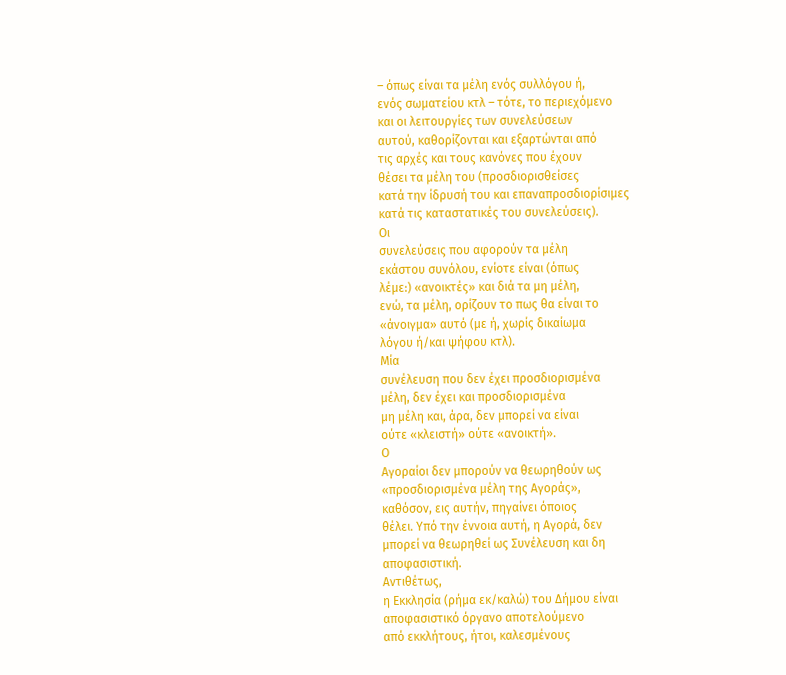– όπως είναι τα μέλη ενός συλλόγου ή,
ενός σωματείου κτλ – τότε, το περιεχόμενο
και οι λειτουργίες των συνελεύσεων
αυτού, καθορίζονται και εξαρτώνται από
τις αρχές και τους κανόνες που έχουν
θέσει τα μέλη του (προσδιορισθείσες
κατά την ίδρυσή του και επαναπροσδιορίσιμες
κατά τις καταστατικές του συνελεύσεις).
Οι
συνελεύσεις που αφορούν τα μέλη
εκάστου συνόλου, ενίοτε είναι (όπως
λέμε:) «ανοικτές» και διά τα μη μέλη,
ενώ, τα μέλη, ορίζουν το πως θα είναι το
«άνοιγμα» αυτό (με ή, χωρίς δικαίωμα
λόγου ή/και ψήφου κτλ).
Μία
συνέλευση που δεν έχει προσδιορισμένα
μέλη, δεν έχει και προσδιορισμένα
μη μέλη και, άρα, δεν μπορεί να είναι
ούτε «κλειστή» ούτε «ανοικτή».
Ο
Αγοραίοι δεν μπορούν να θεωρηθούν ως
«προσδιορισμένα μέλη της Αγοράς»,
καθόσον, εις αυτήν, πηγαίνει όποιος
θέλει. Υπό την έννοια αυτή, η Αγορά, δεν
μπορεί να θεωρηθεί ως Συνέλευση και δη
αποφασιστική.
Αντιθέτως,
η Εκκλησία (ρήμα εκ/καλώ) του Δήμου είναι
αποφασιστικό όργανο αποτελούμενο
από εκκλήτους, ήτοι, καλεσμένους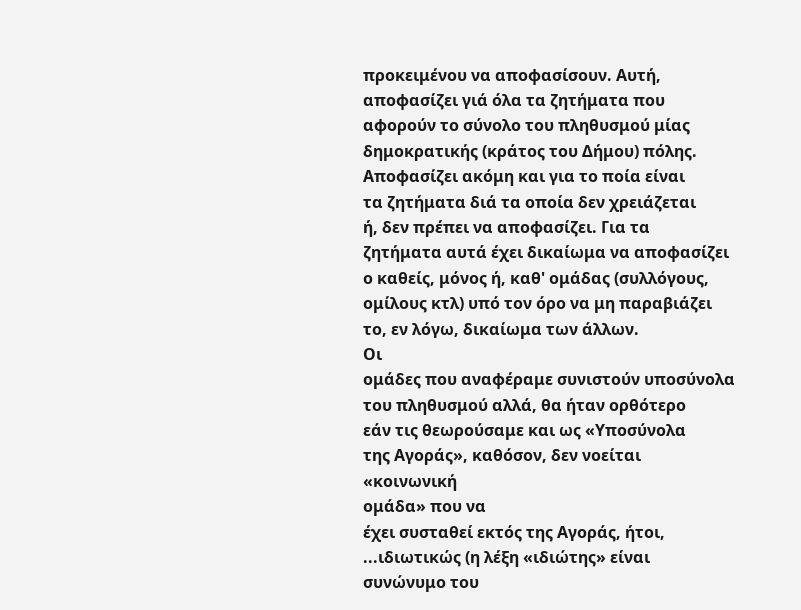προκειμένου να αποφασίσουν. Αυτή,
αποφασίζει γιά όλα τα ζητήματα που
αφορούν το σύνολο του πληθυσμού μίας
δημοκρατικής (κράτος του Δήμου) πόλης.
Αποφασίζει ακόμη και για το ποία είναι
τα ζητήματα διά τα οποία δεν χρειάζεται
ή, δεν πρέπει να αποφασίζει. Για τα
ζητήματα αυτά έχει δικαίωμα να αποφασίζει
ο καθείς, μόνος ή, καθ' ομάδας (συλλόγους,
ομίλους κτλ) υπό τον όρο να μη παραβιάζει
το, εν λόγω, δικαίωμα των άλλων.
Οι
ομάδες που αναφέραμε συνιστούν υποσύνολα
του πληθυσμού αλλά, θα ήταν ορθότερο
εάν τις θεωρούσαμε και ως «Υποσύνολα
της Αγοράς», καθόσον, δεν νοείται
«κοινωνική
ομάδα» που να
έχει συσταθεί εκτός της Αγοράς, ήτοι,
...ιδιωτικώς (η λέξη «ιδιώτης» είναι
συνώνυμο του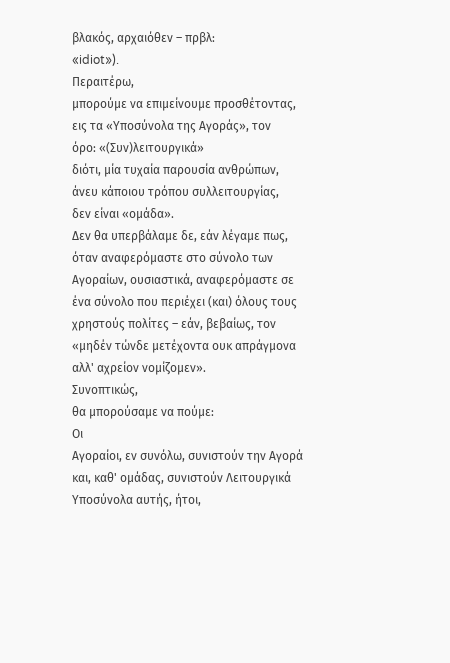βλακός, αρχαιόθεν – πρβλ:
«idiot»).
Περαιτέρω,
μπορούμε να επιμείνουμε προσθέτοντας,
εις τα «Υποσύνολα της Αγοράς», τον
όρο: «(Συν)λειτουργικά»
διότι, μία τυχαία παρουσία ανθρώπων,
άνευ κάποιου τρόπου συλλειτουργίας,
δεν είναι «ομάδα».
Δεν θα υπερβάλαμε δε, εάν λέγαμε πως,
όταν αναφερόμαστε στο σύνολο των
Αγοραίων, ουσιαστικά, αναφερόμαστε σε
ένα σύνολο που περιέχει (και) όλους τους
χρηστούς πολίτες – εάν, βεβαίως, τον
«μηδέν τώνδε μετέχοντα ουκ απράγμονα
αλλ' αχρείον νομίζομεν».
Συνοπτικώς,
θα μπορούσαμε να πούμε:
Οι
Αγοραίοι, εν συνόλω, συνιστούν την Αγορά
και, καθ' ομάδας, συνιστούν Λειτουργικά
Υποσύνολα αυτής, ήτοι,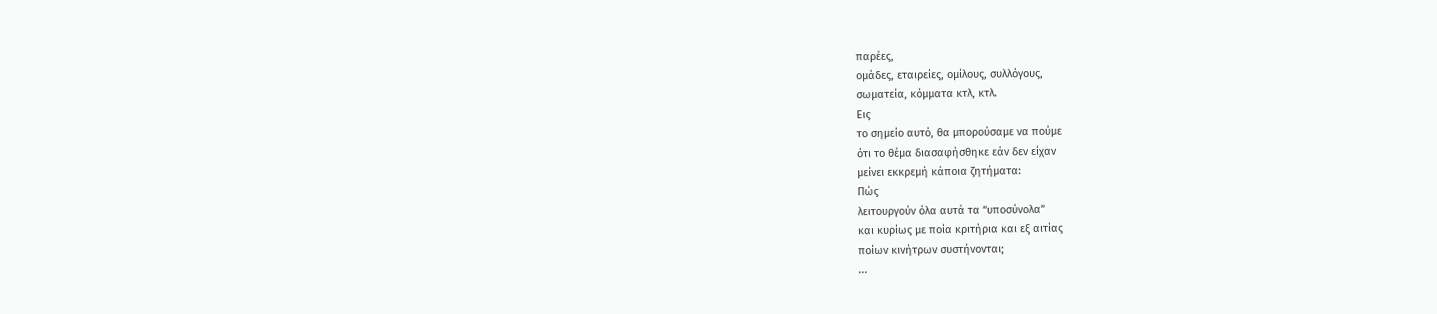παρέες,
ομάδες, εταιρείες, ομίλους, συλλόγους,
σωματεία, κόμματα κτλ, κτλ.
Εις
το σημείο αυτό, θα μπορούσαμε να πούμε
ότι το θέμα διασαφήσθηκε εάν δεν είχαν
μείνει εκκρεμή κάποια ζητήματα:
Πώς
λειτουργούν όλα αυτά τα “υποσύνολα”
και κυρίως με ποία κριτήρια και εξ αιτίας
ποίων κινήτρων συστήνονται;
...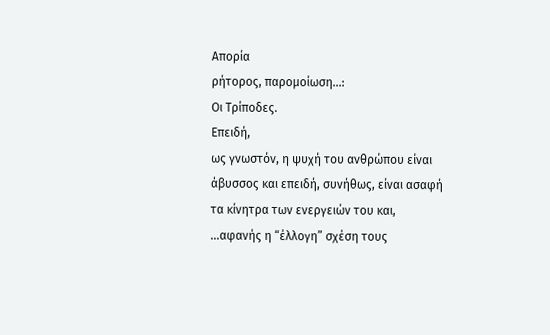Απορία
ρήτορος, παρομοίωση...:
Οι Τρίποδες.
Επειδή,
ως γνωστόν, η ψυχή του ανθρώπου είναι
άβυσσος και επειδή, συνήθως, είναι ασαφή
τα κίνητρα των ενεργειών του και,
...αφανής η “έλλογη” σχέση τους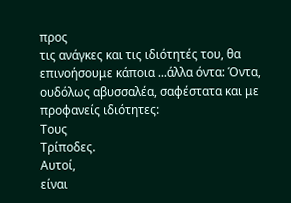προς
τις ανάγκες και τις ιδιότητές του, θα
επινοήσουμε κάποια ...άλλα όντα: Όντα,
ουδόλως αβυσσαλέα, σαφέστατα και με
προφανείς ιδιότητες:
Τους
Τρίποδες.
Αυτοί,
είναι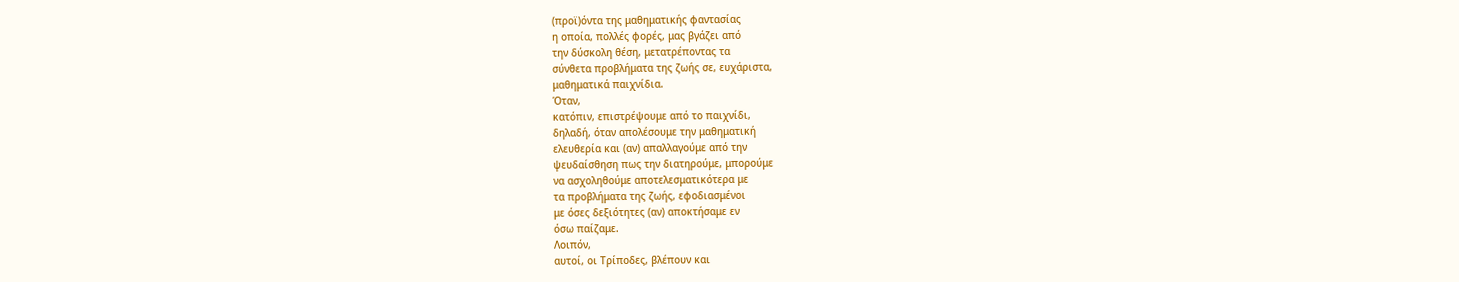(προϊ)όντα της μαθηματικής φαντασίας
η οποία, πολλές φορές, μας βγάζει από
την δύσκολη θέση, μετατρέποντας τα
σύνθετα προβλήματα της ζωής σε, ευχάριστα,
μαθηματικά παιχνίδια.
Όταν,
κατόπιν, επιστρέψουμε από το παιχνίδι,
δηλαδή, όταν απολέσουμε την μαθηματική
ελευθερία και (αν) απαλλαγούμε από την
ψευδαίσθηση πως την διατηρούμε, μπορούμε
να ασχοληθούμε αποτελεσματικότερα με
τα προβλήματα της ζωής, εφοδιασμένοι
με όσες δεξιότητες (αν) αποκτήσαμε εν
όσω παίζαμε.
Λοιπόν,
αυτοί, οι Τρίποδες, βλέπουν και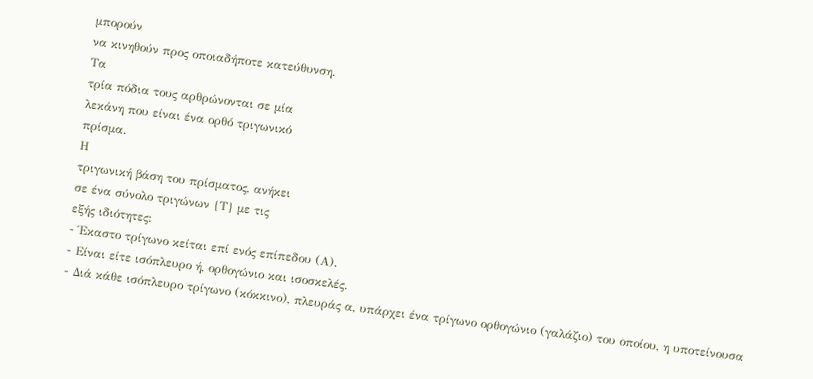μπορούν
να κινηθούν προς οποιαδήποτε κατεύθυνση.
Τα
τρία πόδια τους αρθρώνονται σε μία
λεκάνη που είναι ένα ορθό τριγωνικό
πρίσμα.
Η
τριγωνική βάση του πρίσματος, ανήκει
σε ένα σύνολο τριγώνων {Τ} με τις
εξής ιδιότητες:
- Έκαστο τρίγωνο κείται επί ενός επίπεδου (Α).
- Είναι είτε ισόπλευρο ή, ορθογώνιο και ισοσκελές.
- Διά κάθε ισόπλευρο τρίγωνο (κόκκινο), πλευράς α, υπάρχει ένα τρίγωνο ορθογώνιο (γαλάζιο) του οποίου, η υποτείνουσα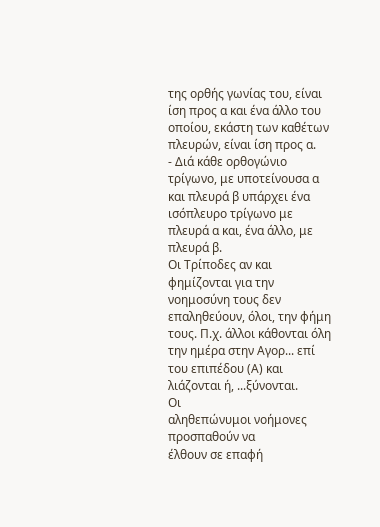της ορθής γωνίας του, είναι ίση προς α και ένα άλλο του οποίου, εκάστη των καθέτων πλευρών, είναι ίση προς α.
- Διά κάθε ορθογώνιο τρίγωνο, με υποτείνουσα α και πλευρά β υπάρχει ένα ισόπλευρο τρίγωνο με πλευρά α και, ένα άλλο, με πλευρά β.
Οι Τρίποδες αν και φημίζονται για την νοημοσύνη τους δεν επαληθεύουν, όλοι, την φήμη τους. Π.χ. άλλοι κάθονται όλη την ημέρα στην Αγορ... επί του επιπέδου (Α) και λιάζονται ή, ...ξύνονται.
Οι
αληθεπώνυμοι νοήμονες προσπαθούν να
έλθουν σε επαφή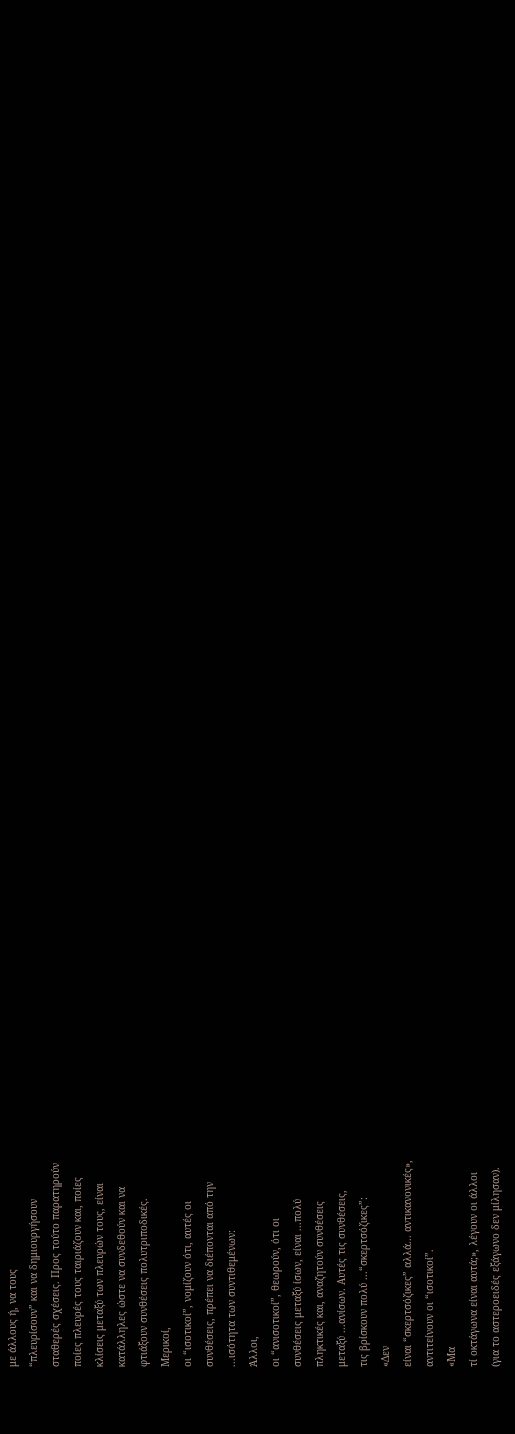με άλλους ή, να τους
“πλευρίσουν” και να δημιουργήσουν
σταθερές σχέσεις. Προς τούτο παρατηρούν
ποίες πλευρές τους ταιριάζουν και, ποίες
κλίσεις μεταξύ των πλευρών τους, είναι
κατάλληλες ώστε να συνδεθούν και να
φτιάξουν συνθέσεις πολυτριποδικές.
Μερικοί,
οι “ισοτικοί”, νομίζουν ότι, αυτές οι
συνθέσεις, πρέπει να διέπονται από την
...ισότητα των συντιθεμένων:
Άλλοι,
οι “ανισοτικοί”, θεωρούν, ότι οι
συνθέσεις μεταξύ ίσων, είναι ...πολύ
πληκτικές και, αναζητούν συνθέσεις
μεταξύ ...ανίσων. Αυτές τις συνθέσεις,
τις βρίσκουν πολύ ...“σκερτσόζικες”:
«Δεν
είναι “σκερτσόζικες” αλλά... αντικανονικές»,
αντιτείνουν οι “ισοτικοί”.
«Μα
τί οκτάγωνα είναι αυτά;», λέγουν οι άλλοι
(για το αστεροειδές εξάγωνο δεν μίλησαν).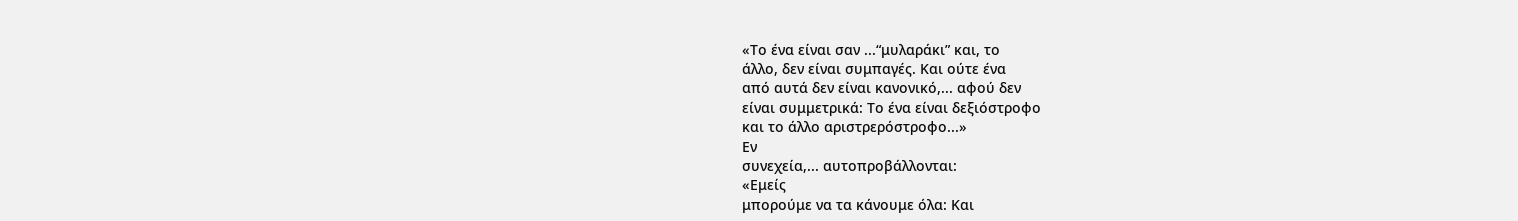«Το ένα είναι σαν ...“μυλαράκι” και, το
άλλο, δεν είναι συμπαγές. Και ούτε ένα
από αυτά δεν είναι κανονικό,... αφού δεν
είναι συμμετρικά: Το ένα είναι δεξιόστροφο
και το άλλο αριστρερόστροφο...»
Εν
συνεχεία,... αυτοπροβάλλονται:
«Εμείς
μπορούμε να τα κάνουμε όλα: Και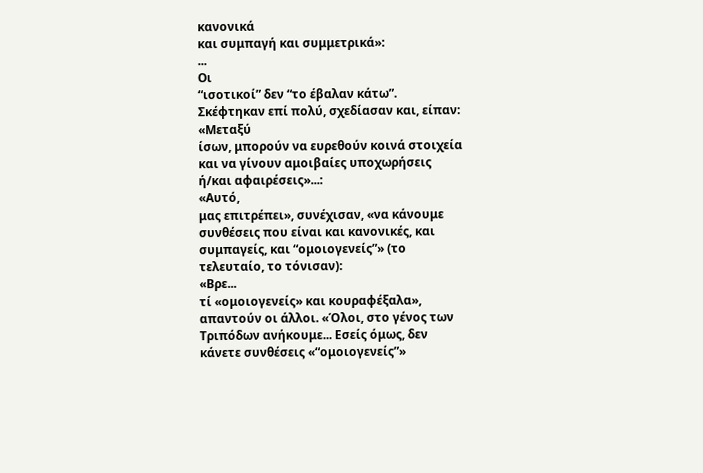κανονικά
και συμπαγή και συμμετρικά»:
...
Οι
“ισοτικοί” δεν “το έβαλαν κάτω”.
Σκέφτηκαν επί πολύ, σχεδίασαν και, είπαν:
«Μεταξύ
ίσων, μπορούν να ευρεθούν κοινά στοιχεία
και να γίνουν αμοιβαίες υποχωρήσεις
ή/και αφαιρέσεις»...:
«Αυτό,
μας επιτρέπει», συνέχισαν, «να κάνουμε
συνθέσεις που είναι και κανονικές, και
συμπαγείς, και “ομοιογενείς”» (το
τελευταίο, το τόνισαν):
«Βρε...
τί «ομοιογενείς» και κουραφέξαλα»,
απαντούν οι άλλοι. «Όλοι, στο γένος των
Τριπόδων ανήκουμε... Εσείς όμως, δεν
κάνετε συνθέσεις «“ομοιογενείς”»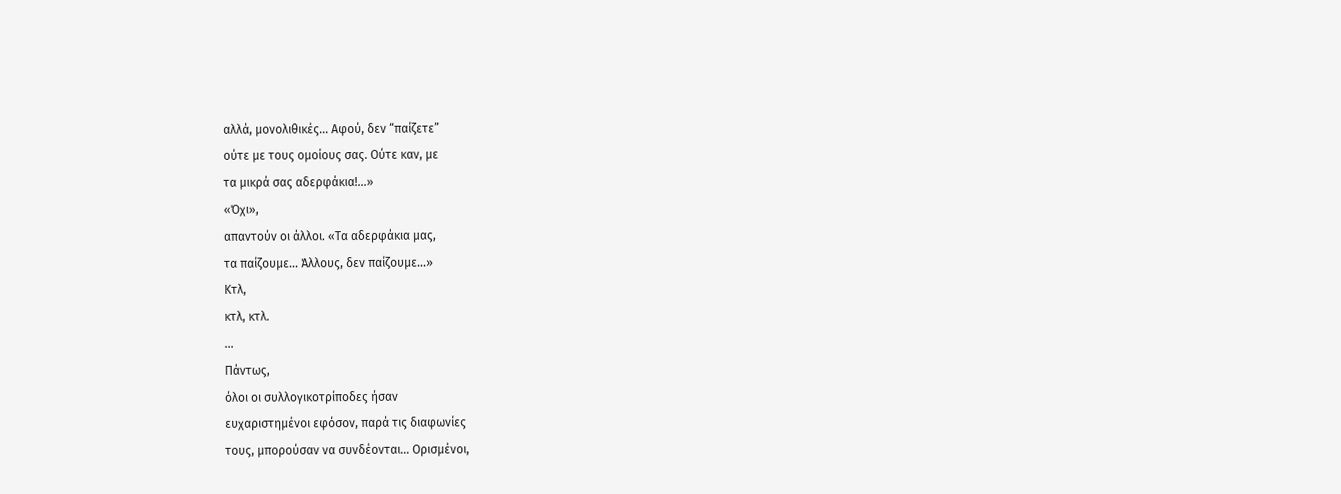αλλά, μονολιθικές... Αφού, δεν “παίζετε”
ούτε με τους ομοίους σας. Ούτε καν, με
τα μικρά σας αδερφάκια!...»
«Όχι»,
απαντούν οι άλλοι. «Τα αδερφάκια μας,
τα παίζουμε... Άλλους, δεν παίζουμε...»
Κτλ,
κτλ, κτλ.
...
Πάντως,
όλοι οι συλλογικοτρίποδες ήσαν
ευχαριστημένοι εφόσον, παρά τις διαφωνίες
τους, μπορούσαν να συνδέονται... Ορισμένοι,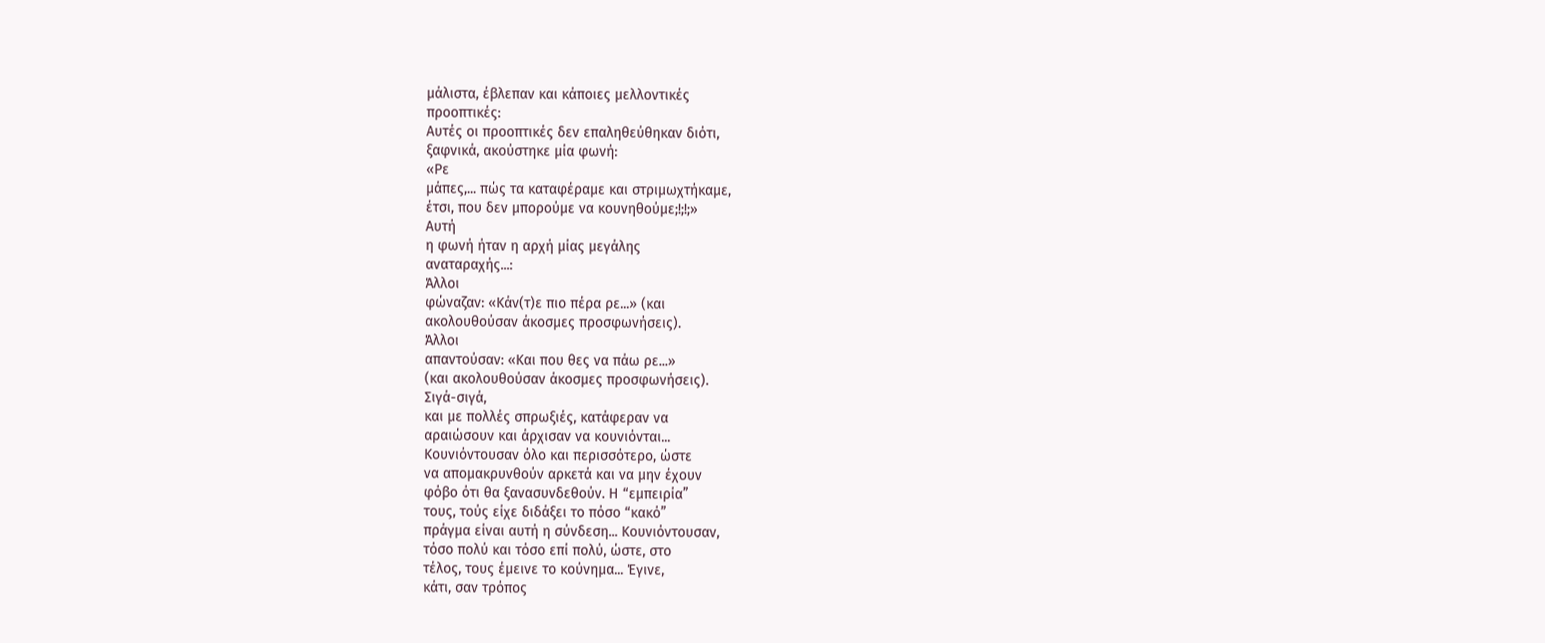μάλιστα, έβλεπαν και κάποιες μελλοντικές
προοπτικές:
Αυτές οι προοπτικές δεν επαληθεύθηκαν διότι,
ξαφνικά, ακούστηκε μία φωνή:
«Ρε
μάπες,... πώς τα καταφέραμε και στριμωχτήκαμε,
έτσι, που δεν μπορούμε να κουνηθούμε;!;!;»
Αυτή
η φωνή ήταν η αρχή μίας μεγάλης
αναταραχής...:
Άλλοι
φώναζαν: «Κάν(τ)ε πιο πέρα ρε...» (και
ακολουθούσαν άκοσμες προσφωνήσεις).
Άλλοι
απαντούσαν: «Και που θες να πάω ρε...»
(και ακολουθούσαν άκοσμες προσφωνήσεις).
Σιγά-σιγά,
και με πολλές σπρωξιές, κατάφεραν να
αραιώσουν και άρχισαν να κουνιόνται...
Κουνιόντουσαν όλο και περισσότερο, ώστε
να απομακρυνθούν αρκετά και να μην έχουν
φόβο ότι θα ξανασυνδεθούν. Η “εμπειρία”
τους, τούς είχε διδάξει το πόσο “κακό”
πράγμα είναι αυτή η σύνδεση... Κουνιόντουσαν,
τόσο πολύ και τόσο επί πολύ, ώστε, στο
τέλος, τους έμεινε το κούνημα... Έγινε,
κάτι, σαν τρόπος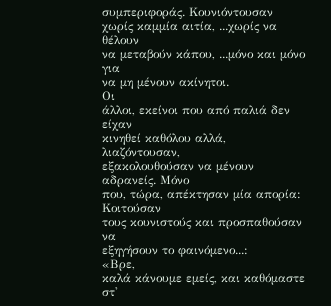συμπεριφοράς. Κουνιόντουσαν
χωρίς καμμία αιτία, ...χωρίς να θέλουν
να μεταβούν κάπου, ...μόνο και μόνο για
να μη μένουν ακίνητοι.
Οι
άλλοι, εκείνοι που από παλιά δεν είχαν
κινηθεί καθόλου αλλά, λιαζόντουσαν,
εξακολουθούσαν να μένουν αδρανείς. Μόνο
που, τώρα, απέκτησαν μία απορία:
Κοιτούσαν
τους κουνιστούς και προσπαθούσαν να
εξηγήσουν το φαινόμενο...:
«Βρε,
καλά κάνουμε εμείς, και καθόμαστε στ'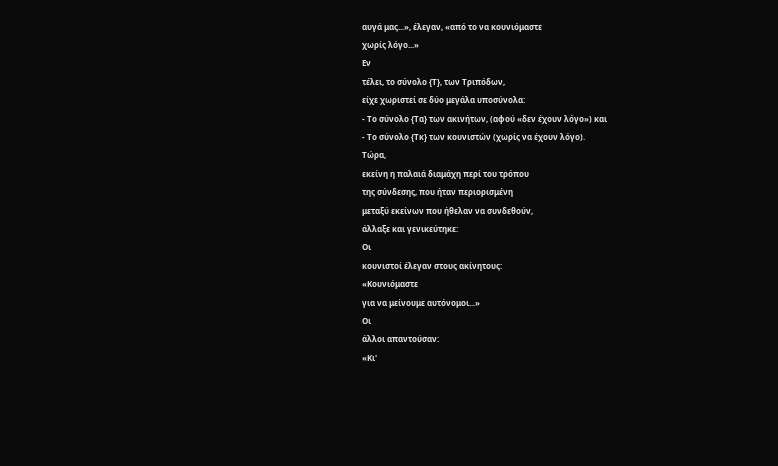αυγά μας...», έλεγαν, «από το να κουνιόμαστε
χωρίς λόγο...»
Εν
τέλει, το σύνολο {Τ}, των Τριπόδων,
είχε χωριστεί σε δύο μεγάλα υποσύνολα:
- Το σύνολο {Τα} των ακινήτων, (αφού «δεν έχουν λόγο») και
- Το σύνολο {Τκ} των κουνιστών (χωρίς να έχουν λόγο).
Τώρα,
εκείνη η παλαιά διαμάχη περί του τρόπου
της σύνδεσης, που ήταν περιορισμένη
μεταξύ εκείνων που ήθελαν να συνδεθούν,
άλλαξε και γενικεύτηκε:
Οι
κουνιστοί έλεγαν στους ακίνητους:
«Κουνιόμαστε
για να μείνουμε αυτόνομοι...»
Οι
άλλοι απαντούσαν:
«Κι'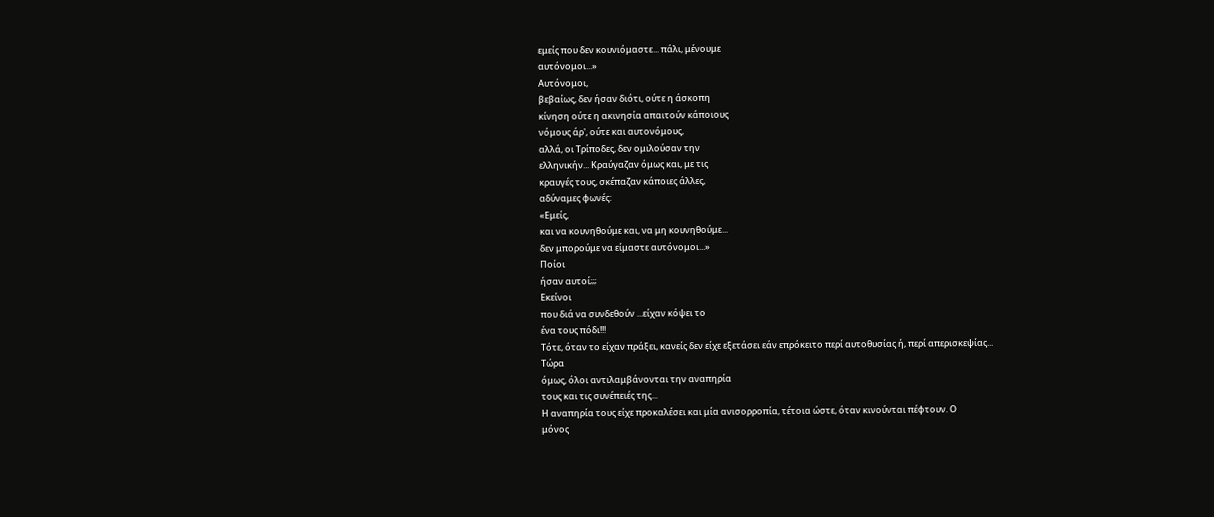εμείς που δεν κουνιόμαστε... πάλι, μένουμε
αυτόνομοι...»
Αυτόνομοι,
βεβαίως, δεν ήσαν διότι, ούτε η άσκοπη
κίνηση ούτε η ακινησία απαιτούν κάποιους
νόμους άρ', ούτε και αυτονόμους,
αλλά, οι Τρίποδες, δεν ομιλούσαν την
ελληνικήν... Κραύγαζαν όμως και, με τις
κραυγές τους, σκέπαζαν κάποιες άλλες,
αδύναμες φωνές:
«Εμείς,
και να κουνηθούμε και, να μη κουνηθούμε...
δεν μπορούμε να είμαστε αυτόνομοι...»
Ποίοι
ήσαν αυτοί;;;
Εκείνοι
που διά να συνδεθούν ...είχαν κόψει το
ένα τους πόδι!!!
Τότε, όταν το είχαν πράξει, κανείς δεν είχε εξετάσει εάν επρόκειτο περί αυτοθυσίας ή, περί απερισκεψίας...
Τώρα
όμως, όλοι αντιλαμβάνονται την αναπηρία
τους και τις συνέπειές της...
Η αναπηρία τους είχε προκαλέσει και μία ανισορροπία, τέτοια ώστε, όταν κινούνται πέφτουν. Ο
μόνος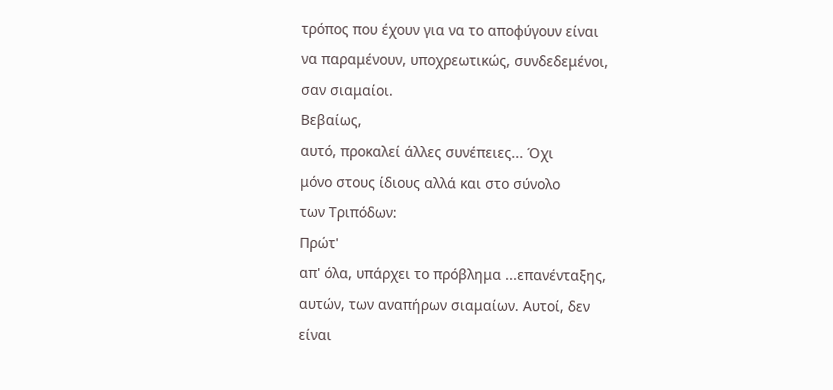τρόπος που έχουν για να το αποφύγουν είναι
να παραμένουν, υποχρεωτικώς, συνδεδεμένοι,
σαν σιαμαίοι.
Βεβαίως,
αυτό, προκαλεί άλλες συνέπειες... Όχι
μόνο στους ίδιους αλλά και στο σύνολο
των Τριπόδων:
Πρώτ'
απ' όλα, υπάρχει το πρόβλημα ...επανένταξης,
αυτών, των αναπήρων σιαμαίων. Αυτοί, δεν
είναι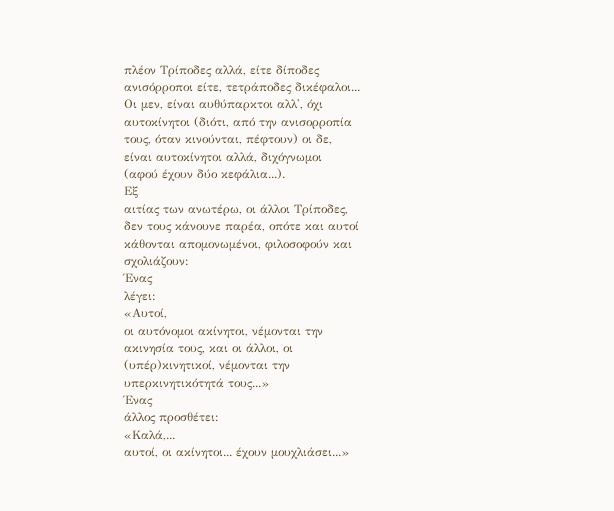πλέον Τρίποδες αλλά, είτε δίποδες
ανισόρροποι είτε, τετράποδες δικέφαλοι...
Οι μεν, είναι αυθύπαρκτοι αλλ', όχι
αυτοκίνητοι (διότι, από την ανισορροπία
τους, όταν κινούνται, πέφτουν) οι δε,
είναι αυτοκίνητοι αλλά, διχόγνωμοι
(αφού έχουν δύο κεφάλια...).
Εξ
αιτίας των ανωτέρω, οι άλλοι Τρίποδες,
δεν τους κάνουνε παρέα, οπότε και αυτοί
κάθονται απομονωμένοι, φιλοσοφούν και
σχολιάζουν:
Ένας
λέγει:
«Αυτοί,
οι αυτόνομοι ακίνητοι, νέμονται την
ακινησία τους, και οι άλλοι, οι
(υπέρ)κινητικοί, νέμονται την
υπερκινητικότητά τους...»
Ένας
άλλος προσθέτει:
«Καλά,...
αυτοί, οι ακίνητοι... έχουν μουχλιάσει...»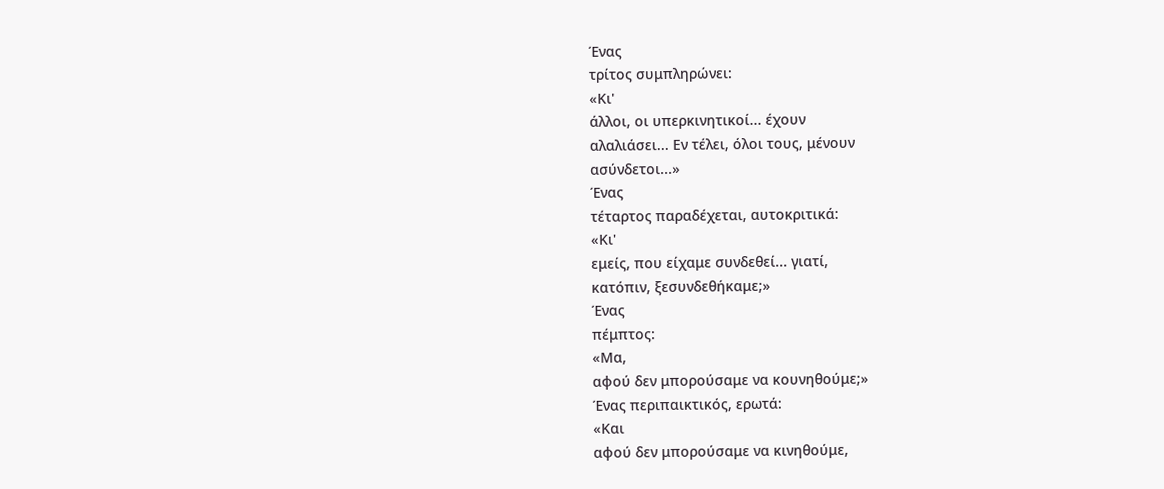Ένας
τρίτος συμπληρώνει:
«Κι'
άλλοι, οι υπερκινητικοί... έχουν
αλαλιάσει... Εν τέλει, όλοι τους, μένουν
ασύνδετοι...»
Ένας
τέταρτος παραδέχεται, αυτοκριτικά:
«Κι'
εμείς, που είχαμε συνδεθεί... γιατί,
κατόπιν, ξεσυνδεθήκαμε;»
Ένας
πέμπτος:
«Μα,
αφού δεν μπορούσαμε να κουνηθούμε;»
Ένας περιπαικτικός, ερωτά:
«Και
αφού δεν μπορούσαμε να κινηθούμε,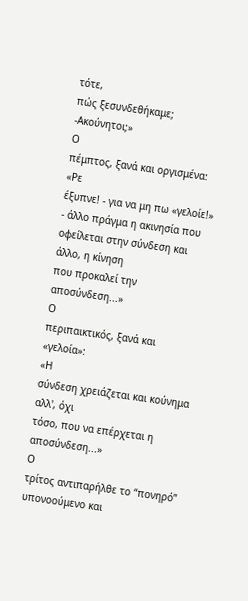τότε,
πώς ξεσυνδεθήκαμε; -Ακούνητοι;»
Ο
πέμπτος, ξανά και οργισμένα:
«Ρε
έξυπνε! - για να μη πω «γελοίε!» - άλλο πράγμα η ακινησία που
οφείλεται στην σύνδεση και άλλο, η κίνηση
που προκαλεί την αποσύνδεση...»
Ο
περιπαικτικός, ξανά και «γελοία»:
«Η
σύνδεση χρειάζεται και κούνημα αλλ', όχι
τόσο, που να επέρχεται η αποσύνδεση...»
Ο
τρίτος αντιπαρήλθε το “πονηρό”
υπονοούμενο και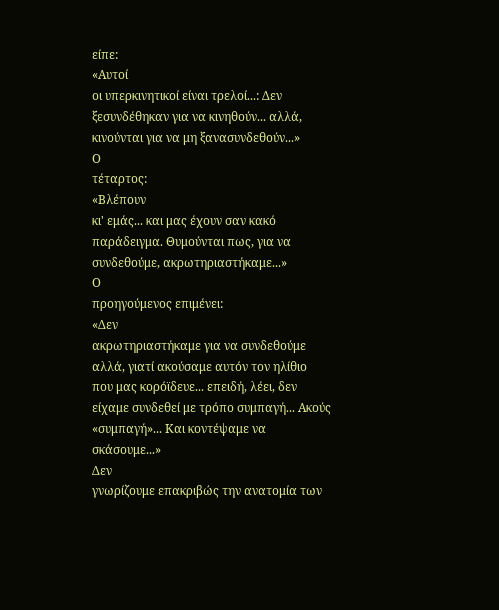είπε:
«Αυτοί
οι υπερκινητικοί είναι τρελοί...: Δεν
ξεσυνδέθηκαν για να κινηθούν... αλλά,
κινούνται για να μη ξανασυνδεθούν...»
Ο
τέταρτος:
«Βλέπουν
κι' εμάς... και μας έχουν σαν κακό
παράδειγμα. Θυμούνται πως, για να
συνδεθούμε, ακρωτηριαστήκαμε...»
Ο
προηγούμενος επιμένει:
«Δεν
ακρωτηριαστήκαμε για να συνδεθούμε
αλλά, γιατί ακούσαμε αυτόν τον ηλίθιο
που μας κορόϊδευε... επειδή, λέει, δεν
είχαμε συνδεθεί με τρόπο συμπαγή... Ακούς
«συμπαγή»... Και κοντέψαμε να σκάσουμε...»
Δεν
γνωρίζουμε επακριβώς την ανατομία των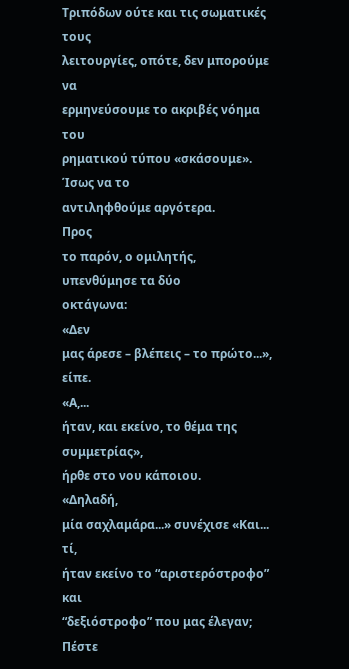Τριπόδων ούτε και τις σωματικές τους
λειτουργίες, οπότε, δεν μπορούμε να
ερμηνεύσουμε το ακριβές νόημα του
ρηματικού τύπου «σκάσουμε». Ίσως να το
αντιληφθούμε αργότερα.
Προς
το παρόν, ο ομιλητής, υπενθύμησε τα δύο
οκτάγωνα:
«Δεν
μας άρεσε – βλέπεις – το πρώτο...», είπε.
«Α,...
ήταν, και εκείνο, το θέμα της συμμετρίας»,
ήρθε στο νου κάποιου.
«Δηλαδή,
μία σαχλαμάρα...» συνέχισε «Και... τί,
ήταν εκείνο το “αριστερόστροφο” και
“δεξιόστροφο” που μας έλεγαν; Πέστε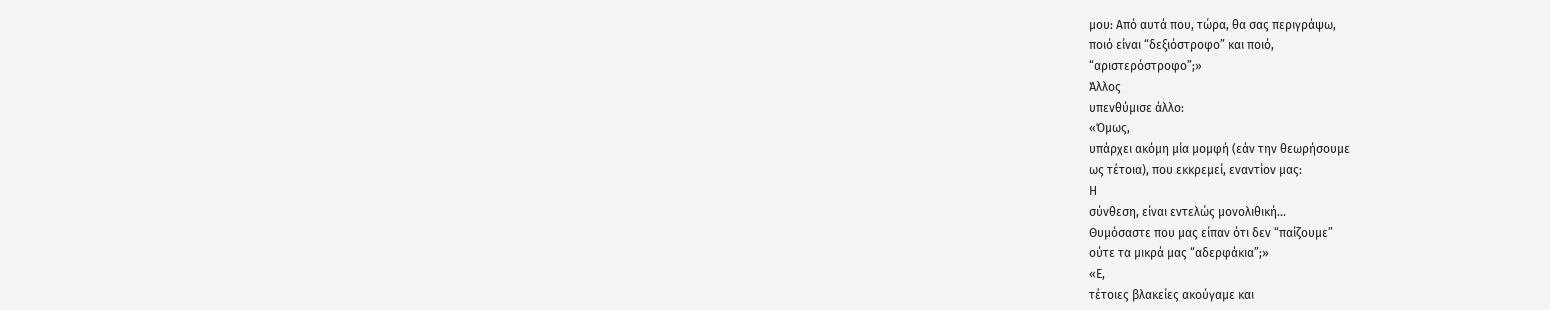μου: Από αυτά που, τώρα, θα σας περιγράψω,
ποιό είναι “δεξιόστροφο” και ποιό,
“αριστερόστροφο”;»
Άλλος
υπενθύμισε άλλο:
«Όμως,
υπάρχει ακόμη μία μομφή (εάν την θεωρήσουμε
ως τέτοια), που εκκρεμεί, εναντίον μας:
Η
σύνθεση, είναι εντελώς μονολιθική...
Θυμόσαστε που μας είπαν ότι δεν “παίζουμε”
ούτε τα μικρά μας “αδερφάκια”;»
«Ε,
τέτοιες βλακείες ακούγαμε και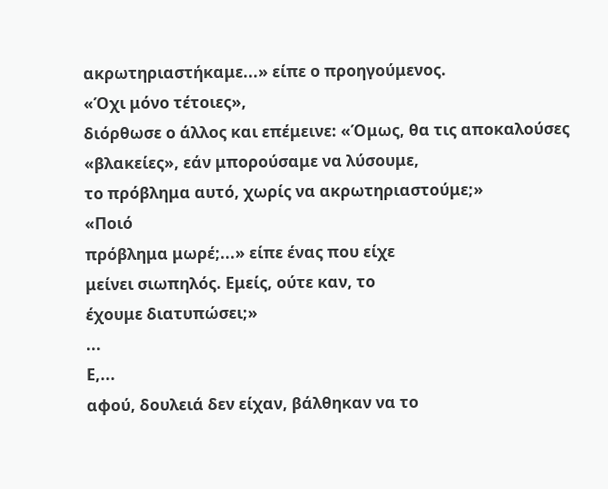ακρωτηριαστήκαμε...» είπε ο προηγούμενος.
«Όχι μόνο τέτοιες»,
διόρθωσε ο άλλος και επέμεινε: «Όμως, θα τις αποκαλούσες
«βλακείες», εάν μπορούσαμε να λύσουμε,
το πρόβλημα αυτό, χωρίς να ακρωτηριαστούμε;»
«Ποιό
πρόβλημα μωρέ;...» είπε ένας που είχε
μείνει σιωπηλός. Εμείς, ούτε καν, το
έχουμε διατυπώσει;»
...
Ε,...
αφού, δουλειά δεν είχαν, βάλθηκαν να το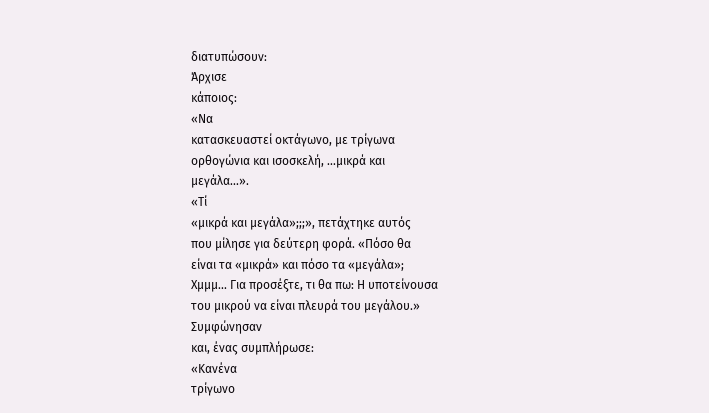διατυπώσουν:
Άρχισε
κάποιος:
«Να
κατασκευαστεί οκτάγωνο, με τρίγωνα
ορθογώνια και ισοσκελή, ...μικρά και
μεγάλα...».
«Τί
«μικρά και μεγάλα»;;;», πετάχτηκε αυτός
που μίλησε για δεύτερη φορά. «Πόσο θα
είναι τα «μικρά» και πόσο τα «μεγάλα»;
Χμμμ... Για προσέξτε, τι θα πω: Η υποτείνουσα
του μικρού να είναι πλευρά του μεγάλου.»
Συμφώνησαν
και, ένας συμπλήρωσε:
«Κανένα
τρίγωνο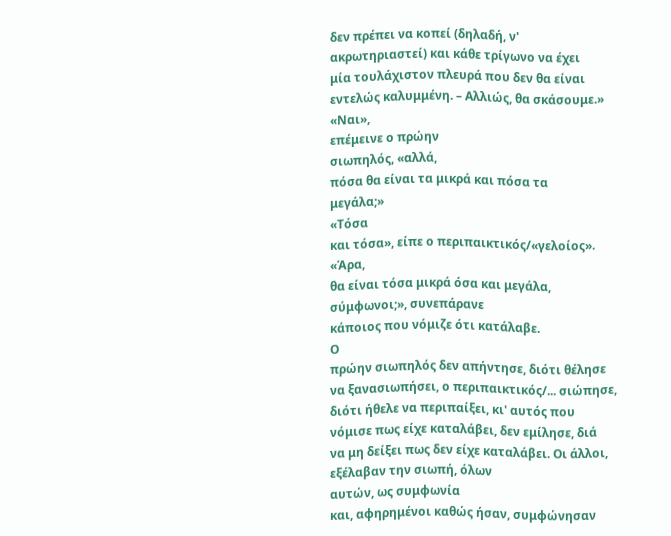δεν πρέπει να κοπεί (δηλαδή, ν'
ακρωτηριαστεί) και κάθε τρίγωνο να έχει
μία τουλάχιστον πλευρά που δεν θα είναι
εντελώς καλυμμένη. – Αλλιώς, θα σκάσουμε.»
«Ναι»,
επέμεινε ο πρώην
σιωπηλός, «αλλά,
πόσα θα είναι τα μικρά και πόσα τα
μεγάλα;»
«Τόσα
και τόσα», είπε ο περιπαικτικός/«γελοίος».
«Άρα,
θα είναι τόσα μικρά όσα και μεγάλα,
σύμφωνοι;», συνεπάρανε
κάποιος που νόμιζε ότι κατάλαβε.
Ο
πρώην σιωπηλός δεν απήντησε, διότι θέλησε
να ξανασιωπήσει, ο περιπαικτικός/... σιώπησε,
διότι ήθελε να περιπαίξει, κι' αυτός που
νόμισε πως είχε καταλάβει, δεν εμίλησε, διά
να μη δείξει πως δεν είχε καταλάβει. Οι άλλοι,
εξέλαβαν την σιωπή, όλων
αυτών, ως συμφωνία
και, αφηρημένοι καθώς ήσαν, συμφώνησαν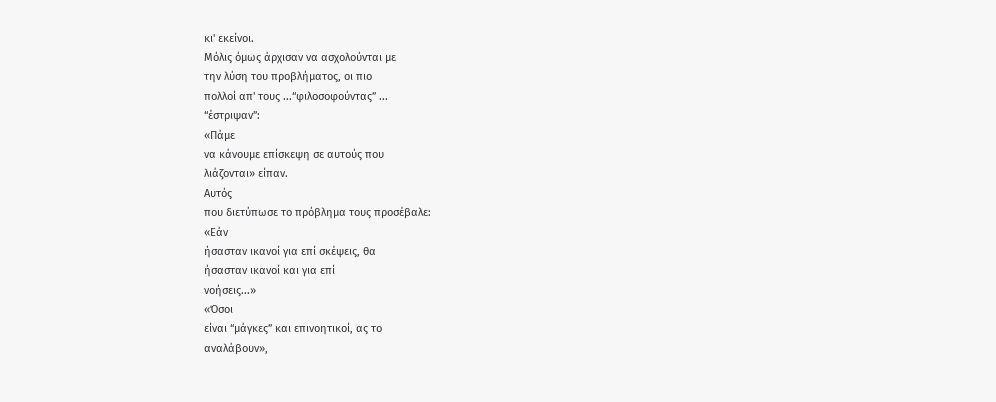κι' εκείνοι.
Μόλις όμως άρχισαν να ασχολούνται με
την λύση του προβλήματος, οι πιο
πολλοί απ' τους ...“φιλοσοφούντας” ...
“έστριψαν”:
«Πάμε
να κάνουμε επίσκεψη σε αυτούς που
λιάζονται» είπαν.
Αυτός
που διετύπωσε το πρόβλημα τους προσέβαλε:
«Εάν
ήσασταν ικανοί για επί σκέψεις, θα
ήσασταν ικανοί και για επί
νοήσεις...»
«Όσοι
είναι “μάγκες” και επινοητικοί, ας το
αναλάβουν»,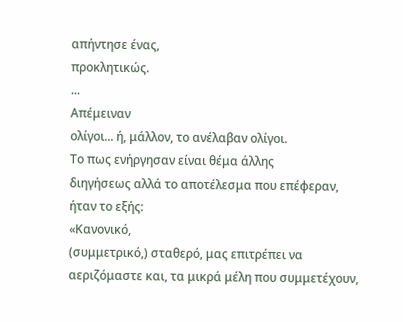απήντησε ένας,
προκλητικώς.
...
Απέμειναν
ολίγοι... ή, μάλλον, το ανέλαβαν ολίγοι.
Το πως ενήργησαν είναι θέμα άλλης
διηγήσεως αλλά το αποτέλεσμα που επέφεραν,
ήταν το εξής:
«Κανονικό,
(συμμετρικό,) σταθερό, μας επιτρέπει να αεριζόμαστε και, τα μικρά μέλη που συμμετέχουν,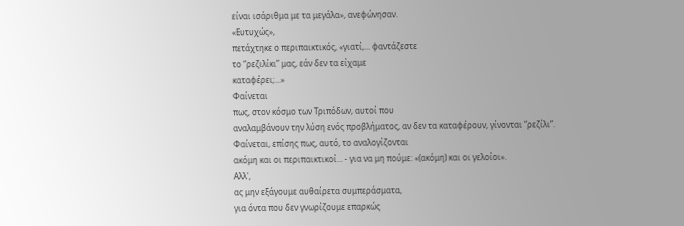είναι ισάριθμα με τα μεγάλα», ανεφώνησαν.
«Ευτυχώς»,
πετάχτηκε ο περιπαικτικός, «γιατί,... φαντάζεστε
το “ρεζιλίκι” μας, εάν δεν τα είχαμε
καταφέρει;...»
Φαίνεται
πως, στον κόσμο των Τριπόδων, αυτοί που
αναλαμβάνουν την λύση ενός προβλήματος, αν δεν τα καταφέρουν, γίνονται “ρεζίλι”.
Φαίνεται, επίσης πως, αυτό, το αναλογίζονται
ακόμη και οι περιπαικτικοί... - για να μη πούμε: «(ακόμη) και οι γελοίοι».
Αλλ',
ας μην εξάγουμε αυθαίρετα συμπεράσματα,
για όντα που δεν γνωρίζουμε επαρκώς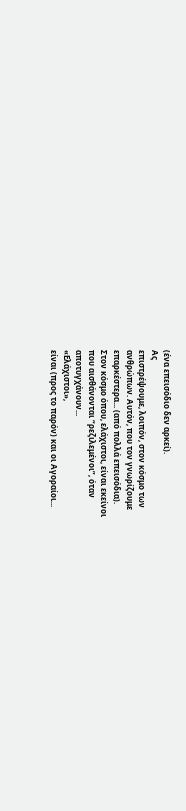(ένα επεισόδιο δεν αρκεί).
Ας
επιστρέψουμε, λοιπόν, στον κόσμο των
ανθρώπων. Αυτόν, που τον γνωρίζουμε
επαρκέστερα... (από πολλά επεισόδια).
Στον κόσμο όπου, ελάχιστοι, είναι εκείνοι
που αισθάνονται “ρεζιλεμένοι”, όταν
αποτυγχάνουν...
«Ελάχιστοι»,
είναι (προς το παρόν) και οι Αγοραίοι...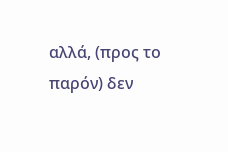αλλά, (προς το παρόν) δεν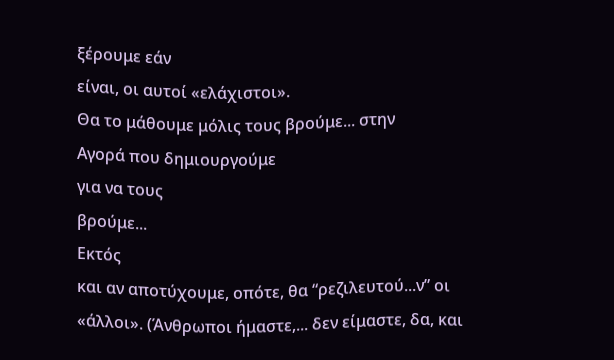ξέρουμε εάν
είναι, οι αυτοί «ελάχιστοι».
Θα το μάθουμε μόλις τους βρούμε... στην
Αγορά που δημιουργούμε
για να τους
βρούμε...
Εκτός
και αν αποτύχουμε, οπότε, θα “ρεζιλευτού...ν” οι «άλλοι». (Άνθρωποι ήμαστε,... δεν είμαστε, δα, και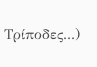Τρίποδες...)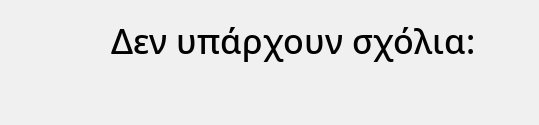Δεν υπάρχουν σχόλια: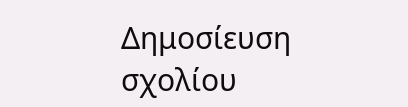Δημοσίευση σχολίου